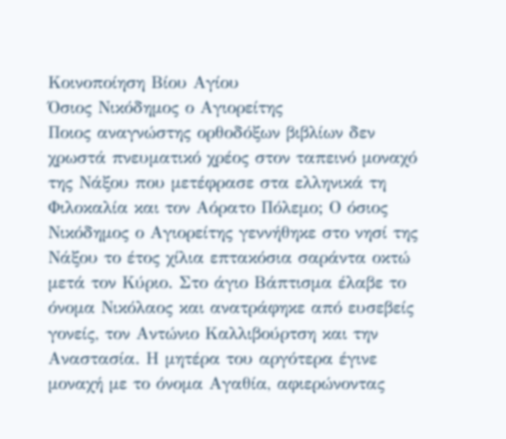Κοινοποίηση Βίου Αγίου
Όσιος Νικόδημος ο Αγιορείτης
Ποιος αναγνώστης ορθοδόξων βιβλίων δεν χρωστά πνευματικό χρέος στον ταπεινό μοναχό της Νάξου που μετέφρασε στα ελληνικά τη Φιλοκαλία και τον Αόρατο Πόλεμο; Ο όσιος Νικόδημος ο Αγιορείτης γεννήθηκε στο νησί της Νάξου το έτος χίλια επτακόσια σαράντα οκτώ μετά τον Κύριο. Στο άγιο Βάπτισμα έλαβε το όνομα Νικόλαος και ανατράφηκε από ευσεβείς γονείς, τον Αντώνιο Καλλιβούρτση και την Αναστασία. Η μητέρα του αργότερα έγινε μοναχή με το όνομα Αγαθία, αφιερώνοντας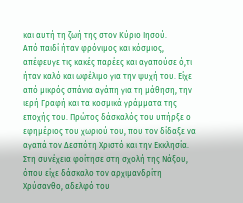και αυτή τη ζωή της στον Κύριο Ιησού.
Από παιδί ήταν φρόνιμος και κόσμιος, απέφευγε τις κακές παρέες και αγαπούσε ό,τι ήταν καλό και ωφέλιμο για την ψυχή του. Είχε από μικρός σπάνια αγάπη για τη μάθηση, την ιερή Γραφή και τα κοσμικά γράμματα της εποχής του. Πρώτος δάσκαλός του υπήρξε ο εφημέριος του χωριού του, που τον δίδαξε να αγαπά τον Δεσπότη Χριστό και την Εκκλησία. Στη συνέχεια φοίτησε στη σχολή της Νάξου, όπου είχε δάσκαλο τον αρχιμανδρίτη Χρύσανθο, αδελφό του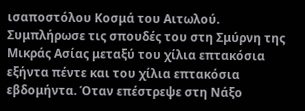ισαποστόλου Κοσμά του Αιτωλού.
Συμπλήρωσε τις σπουδές του στη Σμύρνη της Μικράς Ασίας μεταξύ του χίλια επτακόσια εξήντα πέντε και του χίλια επτακόσια εβδομήντα. Όταν επέστρεψε στη Νάξο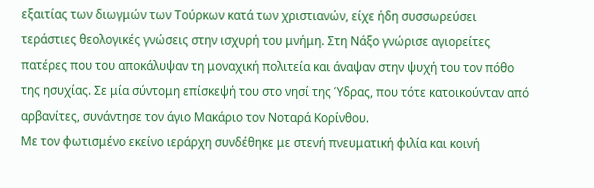εξαιτίας των διωγμών των Τούρκων κατά των χριστιανών, είχε ήδη συσσωρεύσει τεράστιες θεολογικές γνώσεις στην ισχυρή του μνήμη. Στη Νάξο γνώρισε αγιορείτες πατέρες που του αποκάλυψαν τη μοναχική πολιτεία και άναψαν στην ψυχή του τον πόθο της ησυχίας. Σε μία σύντομη επίσκεψή του στο νησί της Ύδρας, που τότε κατοικούνταν από αρβανίτες, συνάντησε τον άγιο Μακάριο τον Νοταρά Κορίνθου.
Με τον φωτισμένο εκείνο ιεράρχη συνδέθηκε με στενή πνευματική φιλία και κοινή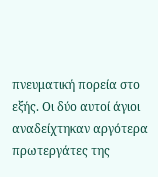πνευματική πορεία στο εξής. Οι δύο αυτοί άγιοι αναδείχτηκαν αργότερα πρωτεργάτες της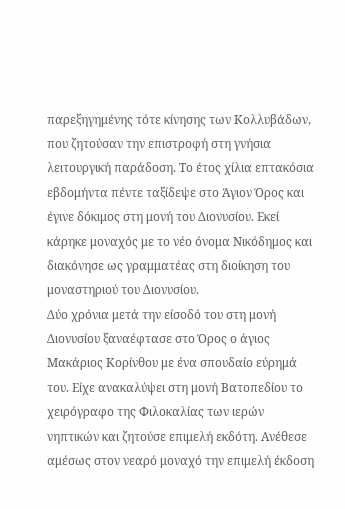παρεξηγημένης τότε κίνησης των Κολλυβάδων, που ζητούσαν την επιστροφή στη γνήσια λειτουργική παράδοση. Το έτος χίλια επτακόσια εβδομήντα πέντε ταξίδεψε στο Άγιον Όρος και έγινε δόκιμος στη μονή του Διονυσίου. Εκεί κάρηκε μοναχός με το νέο όνομα Νικόδημος και διακόνησε ως γραμματέας στη διοίκηση του μοναστηριού του Διονυσίου.
Δύο χρόνια μετά την είσοδό του στη μονή Διονυσίου ξαναέφτασε στο Όρος ο άγιος Μακάριος Κορίνθου με ένα σπουδαίο εύρημά του. Είχε ανακαλύψει στη μονή Βατοπεδίου το χειρόγραφο της Φιλοκαλίας των ιερών νηπτικών και ζητούσε επιμελή εκδότη. Ανέθεσε αμέσως στον νεαρό μοναχό την επιμελή έκδοση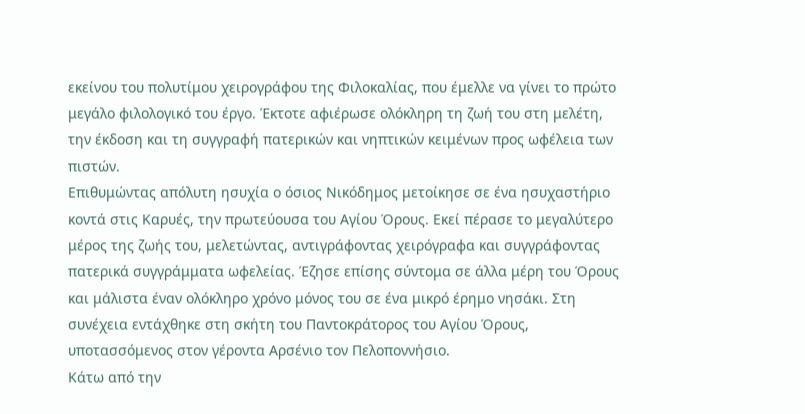εκείνου του πολυτίμου χειρογράφου της Φιλοκαλίας, που έμελλε να γίνει το πρώτο μεγάλο φιλολογικό του έργο. Έκτοτε αφιέρωσε ολόκληρη τη ζωή του στη μελέτη, την έκδοση και τη συγγραφή πατερικών και νηπτικών κειμένων προς ωφέλεια των πιστών.
Επιθυμώντας απόλυτη ησυχία ο όσιος Νικόδημος μετοίκησε σε ένα ησυχαστήριο κοντά στις Καρυές, την πρωτεύουσα του Αγίου Όρους. Εκεί πέρασε το μεγαλύτερο μέρος της ζωής του, μελετώντας, αντιγράφοντας χειρόγραφα και συγγράφοντας πατερικά συγγράμματα ωφελείας. Έζησε επίσης σύντομα σε άλλα μέρη του Όρους και μάλιστα έναν ολόκληρο χρόνο μόνος του σε ένα μικρό έρημο νησάκι. Στη συνέχεια εντάχθηκε στη σκήτη του Παντοκράτορος του Αγίου Όρους, υποτασσόμενος στον γέροντα Αρσένιο τον Πελοποννήσιο.
Κάτω από την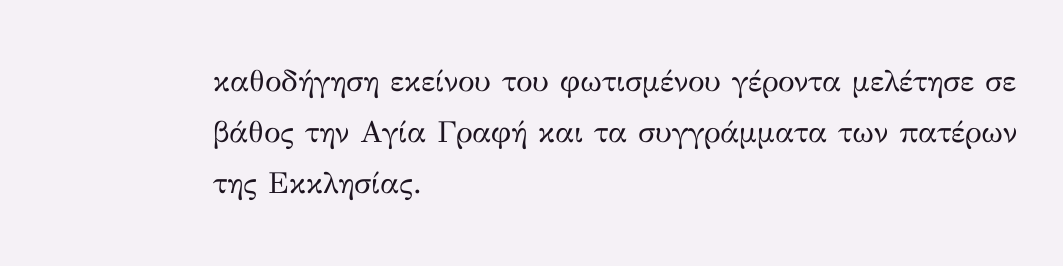καθοδήγηση εκείνου του φωτισμένου γέροντα μελέτησε σε βάθος την Αγία Γραφή και τα συγγράμματα των πατέρων της Εκκλησίας.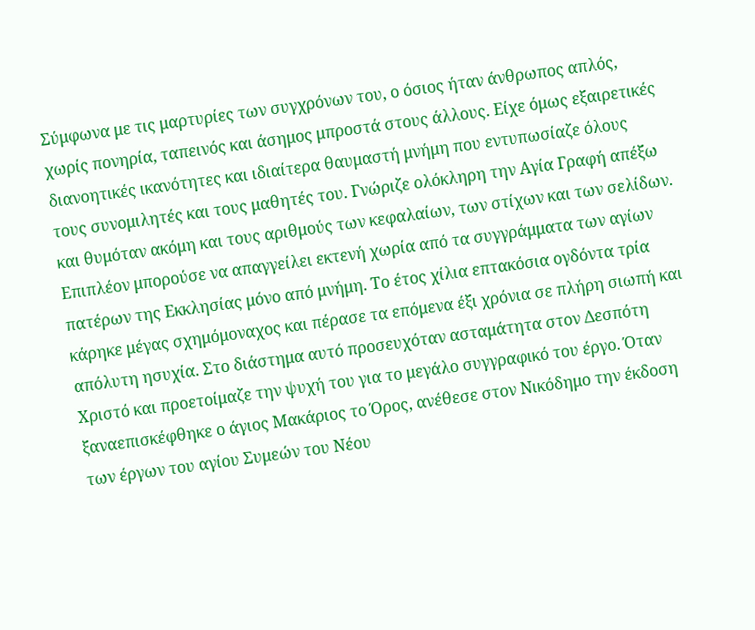Σύμφωνα με τις μαρτυρίες των συγχρόνων του, ο όσιος ήταν άνθρωπος απλός, χωρίς πονηρία, ταπεινός και άσημος μπροστά στους άλλους. Είχε όμως εξαιρετικές διανοητικές ικανότητες και ιδιαίτερα θαυμαστή μνήμη που εντυπωσίαζε όλους τους συνομιλητές και τους μαθητές του. Γνώριζε ολόκληρη την Αγία Γραφή απέξω και θυμόταν ακόμη και τους αριθμούς των κεφαλαίων, των στίχων και των σελίδων.
Επιπλέον μπορούσε να απαγγείλει εκτενή χωρία από τα συγγράμματα των αγίων πατέρων της Εκκλησίας μόνο από μνήμη. Το έτος χίλια επτακόσια ογδόντα τρία κάρηκε μέγας σχημόμοναχος και πέρασε τα επόμενα έξι χρόνια σε πλήρη σιωπή και απόλυτη ησυχία. Στο διάστημα αυτό προσευχόταν ασταμάτητα στον Δεσπότη Χριστό και προετοίμαζε την ψυχή του για το μεγάλο συγγραφικό του έργο. Όταν ξαναεπισκέφθηκε ο άγιος Μακάριος το Όρος, ανέθεσε στον Νικόδημο την έκδοση των έργων του αγίου Συμεών του Νέου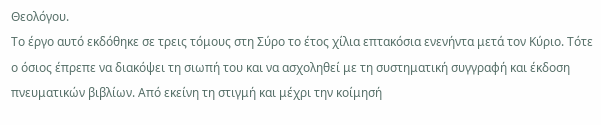Θεολόγου.
Το έργο αυτό εκδόθηκε σε τρεις τόμους στη Σύρο το έτος χίλια επτακόσια ενενήντα μετά τον Κύριο. Τότε ο όσιος έπρεπε να διακόψει τη σιωπή του και να ασχοληθεί με τη συστηματική συγγραφή και έκδοση πνευματικών βιβλίων. Από εκείνη τη στιγμή και μέχρι την κοίμησή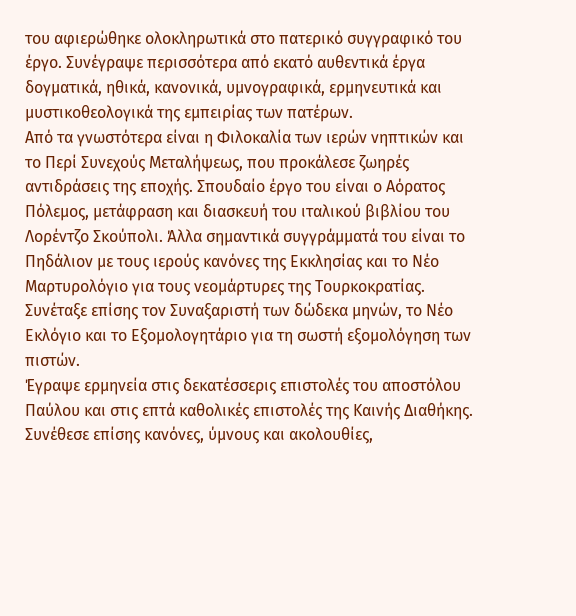του αφιερώθηκε ολοκληρωτικά στο πατερικό συγγραφικό του έργο. Συνέγραψε περισσότερα από εκατό αυθεντικά έργα δογματικά, ηθικά, κανονικά, υμνογραφικά, ερμηνευτικά και μυστικοθεολογικά της εμπειρίας των πατέρων.
Από τα γνωστότερα είναι η Φιλοκαλία των ιερών νηπτικών και το Περί Συνεχούς Μεταλήψεως, που προκάλεσε ζωηρές αντιδράσεις της εποχής. Σπουδαίο έργο του είναι ο Αόρατος Πόλεμος, μετάφραση και διασκευή του ιταλικού βιβλίου του Λορέντζο Σκούπολι. Άλλα σημαντικά συγγράμματά του είναι το Πηδάλιον με τους ιερούς κανόνες της Εκκλησίας και το Νέο Μαρτυρολόγιο για τους νεομάρτυρες της Τουρκοκρατίας. Συνέταξε επίσης τον Συναξαριστή των δώδεκα μηνών, το Νέο Εκλόγιο και το Εξομολογητάριο για τη σωστή εξομολόγηση των πιστών.
Έγραψε ερμηνεία στις δεκατέσσερις επιστολές του αποστόλου Παύλου και στις επτά καθολικές επιστολές της Καινής Διαθήκης. Συνέθεσε επίσης κανόνες, ύμνους και ακολουθίες,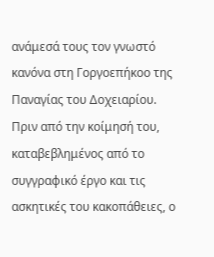ανάμεσά τους τον γνωστό κανόνα στη Γοργοεπήκοο της Παναγίας του Δοχειαρίου. Πριν από την κοίμησή του, καταβεβλημένος από το συγγραφικό έργο και τις ασκητικές του κακοπάθειες, ο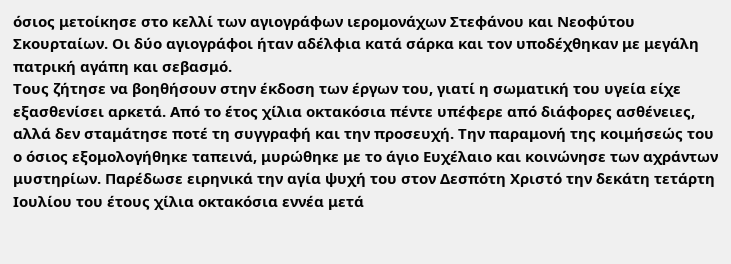όσιος μετοίκησε στο κελλί των αγιογράφων ιερομονάχων Στεφάνου και Νεοφύτου Σκουρταίων. Οι δύο αγιογράφοι ήταν αδέλφια κατά σάρκα και τον υποδέχθηκαν με μεγάλη πατρική αγάπη και σεβασμό.
Τους ζήτησε να βοηθήσουν στην έκδοση των έργων του, γιατί η σωματική του υγεία είχε εξασθενίσει αρκετά. Από το έτος χίλια οκτακόσια πέντε υπέφερε από διάφορες ασθένειες, αλλά δεν σταμάτησε ποτέ τη συγγραφή και την προσευχή. Την παραμονή της κοιμήσεώς του ο όσιος εξομολογήθηκε ταπεινά, μυρώθηκε με το άγιο Ευχέλαιο και κοινώνησε των αχράντων μυστηρίων. Παρέδωσε ειρηνικά την αγία ψυχή του στον Δεσπότη Χριστό την δεκάτη τετάρτη Ιουλίου του έτους χίλια οκτακόσια εννέα μετά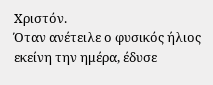Χριστόν.
Όταν ανέτειλε ο φυσικός ήλιος εκείνη την ημέρα, έδυσε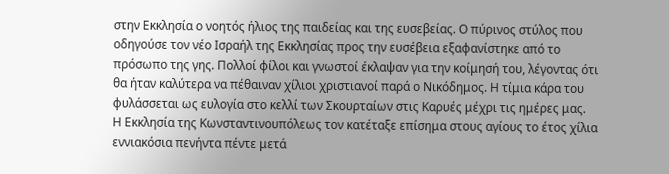στην Εκκλησία ο νοητός ήλιος της παιδείας και της ευσεβείας. Ο πύρινος στύλος που οδηγούσε τον νέο Ισραήλ της Εκκλησίας προς την ευσέβεια εξαφανίστηκε από το πρόσωπο της γης. Πολλοί φίλοι και γνωστοί έκλαψαν για την κοίμησή του, λέγοντας ότι θα ήταν καλύτερα να πέθαιναν χίλιοι χριστιανοί παρά ο Νικόδημος. Η τίμια κάρα του φυλάσσεται ως ευλογία στο κελλί των Σκουρταίων στις Καρυές μέχρι τις ημέρες μας.
Η Εκκλησία της Κωνσταντινουπόλεως τον κατέταξε επίσημα στους αγίους το έτος χίλια εννιακόσια πενήντα πέντε μετά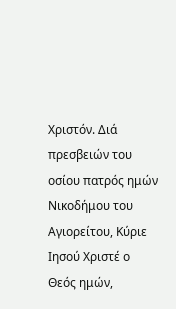Χριστόν. Διά πρεσβειών του οσίου πατρός ημών Νικοδήμου του Αγιορείτου, Κύριε Ιησού Χριστέ ο Θεός ημών,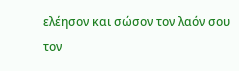ελέησον και σώσον τον λαόν σου τον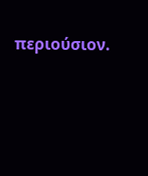περιούσιον.